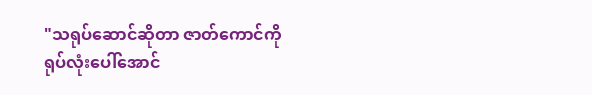"သရုပ်ဆောင်ဆိုတာ ဇာတ်ကောင်ကိုရုပ်လုံးပေါ်အောင်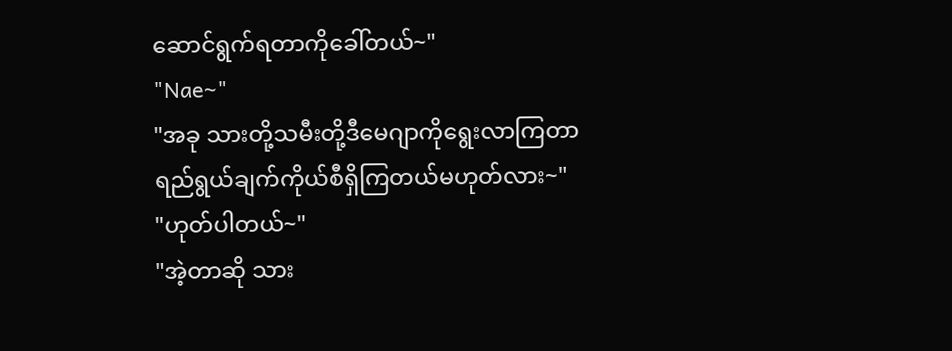ဆောင်ရွက်ရတာကိုခေါ်တယ်~"
"Nae~"
"အခု သားတို့သမီးတို့ဒီမေဂျာကိုရွေးလာကြတာ
ရည်ရွယ်ချက်ကိုယ်စီရှိကြတယ်မဟုတ်လား~"
"ဟုတ်ပါတယ်~"
"အဲ့တာဆို သား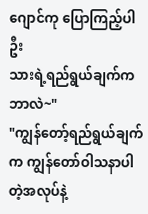ဂျောင်ကု ပြောကြည့်ပါဦး
သားရဲ့ရည်ရွယ်ချက်ကဘာလဲ~"
"ကျွန်တော့်ရည်ရွယ်ချက်က ကျွန်တော်ဝါသနာပါတဲ့အလုပ်နဲ့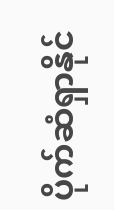ပိုက်ဆံရှာနိုင်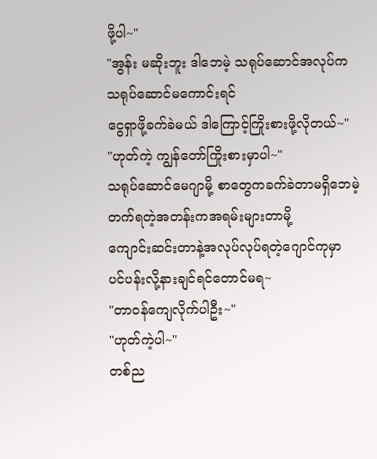ဖို့ပါ~"
"အွန်း မဆိုးဘူး ဒါဘေမဲ့ သရုပ်ဆောင်အလုပ်က
သရုပ်ဆောင်မကောင်းရင်
ငွေရှာဖို့ခက်ခဲမယ် ဒါကြောင့်ကြိုးစားဖို့လိုတယ်~"
"ဟုတ်ကဲ့ ကျွန်တော်ကြိုးစားမှာပါ~"
သရုပ်ဆောင်မေဂျာမို့ စာတွေကခက်ခဲတာမရှိဘေမဲ့
တက်ရတဲ့အတန်းကအရမ်းများတာမို့
ကျောင်းဆင်းတာနဲ့အလုပ်လုပ်ရတဲ့ဂျောင်ကုမှာ
ပင်ပန်းလို့နားချင်ရင်တောင်မရ~
"တာဝန်ကျေလိုက်ပါဦး~"
"ဟုတ်ကဲ့ပါ~"
တစ်ည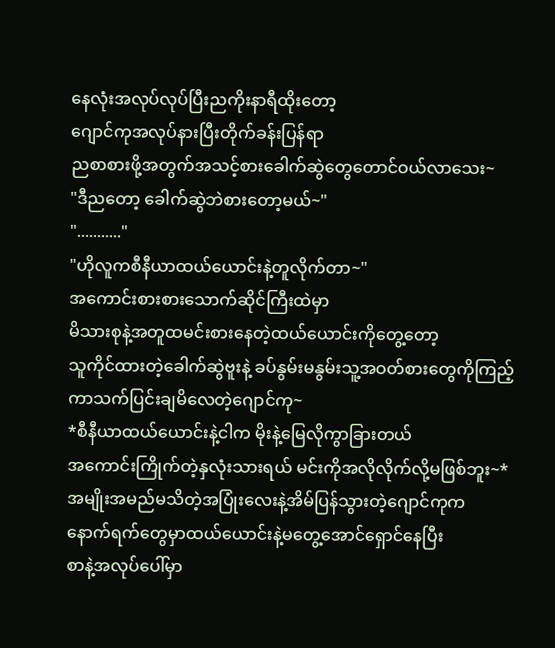နေလုံးအလုပ်လုပ်ပြီးညကိုးနာရီထိုးတော့
ဂျောင်ကုအလုပ်နားပြီးတိုက်ခန်းပြန်ရာ
ညစာစားဖို့အတွက်အသင့်စားခေါက်ဆွဲတွေတောင်ဝယ်လာသေး~
"ဒီညတော့ ခေါက်ဆွဲဘဲစားတော့မယ်~"
"..........."
"ဟိုလူကစီနီယာထယ်ယောင်းနဲ့တူလိုက်တာ~"
အကောင်းစားစားသောက်ဆိုင်ကြီးထဲမှာ
မိသားစုနဲ့အတူထမင်းစားနေတဲ့ထယ်ယောင်းကိုတွေ့တော့
သူကိုင်ထားတဲ့ခေါက်ဆွဲဗူးနဲ့ ခပ်နွမ်းမနွမ်းသူ့အဝတ်စားတွေကိုကြည့်ကာသက်ပြင်းချမိလေတဲ့ဂျောင်ကု~
*စီနီယာထယ်ယောင်းနဲ့ငါက မိုးနဲ့မြေလိုကွာခြားတယ်
အကောင်းကြိုက်တဲ့နှလုံးသားရယ် မင်းကိုအလိုလိုက်လို့မဖြစ်ဘူး~*
အမျိုးအမည်မသိတဲ့အပြုံးလေးနဲ့အိမ်ပြန်သွားတဲ့ဂျောင်ကုက
နောက်ရက်တွေမှာထယ်ယောင်းနဲ့မတွေ့အောင်ရှောင်နေပြီး
စာနဲ့အလုပ်ပေါ်မှာ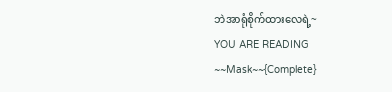ဘဲအာရုံစိုက်ထားလေရဲ့~
YOU ARE READING
~~Mask~~{Complete}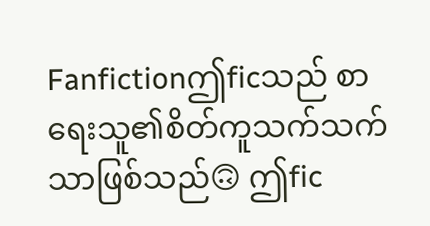Fanfictionဤficသည် စာရေးသူ၏စိတ်ကူသက်သက်သာဖြစ်သည်🙃 ဤfic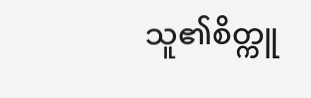သူ၏စိတ္ကူ